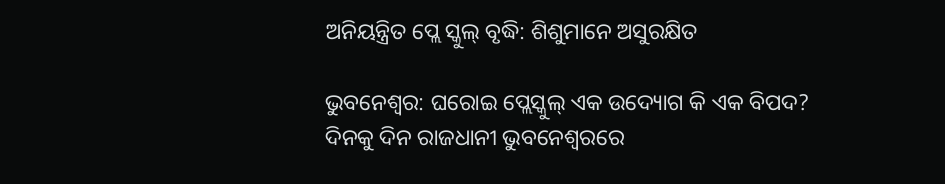ଅନିୟନ୍ତ୍ରିତ ପ୍ଲେ ସ୍କୁଲ୍ ବୃଦ୍ଧି: ଶିଶୁମାନେ ଅସୁରକ୍ଷିତ

ଭୁବନେଶ୍ବର: ଘରୋଇ ପ୍ଲେସ୍କୁଲ୍ ଏକ ଉଦ୍ୟୋଗ କି ଏକ ବିପଦ? ଦିନକୁ ଦିନ ରାଜଧାନୀ ଭୁବନେଶ୍ବରରେ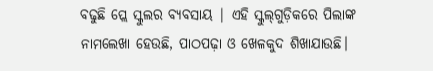ବଢୁଛି ପ୍ଲେ ସ୍କୁଲର ବ୍ୟବସାୟ | ଏହି ସ୍କୁଲ୍‌ଗୁଡ଼ିକରେ ପିଲାଙ୍କ ନାମଲେଖା ହେଉଛି, ପାଠପଢ଼ା ଓ ଖେଳକୁଦ ଶିଖାଯାଉଛି।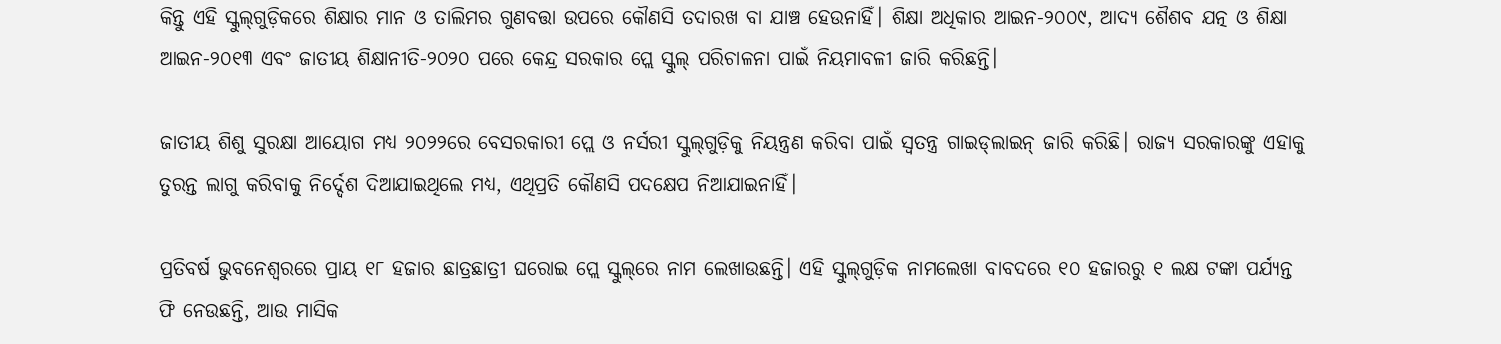କିନ୍ତୁ ଏହି ସ୍କୁଲ୍‌ଗୁଡ଼ିକରେ ଶିକ୍ଷାର ମାନ ଓ ତାଲିମର ଗୁଣବତ୍ତା ଉପରେ କୌଣସି ତଦାରଖ ବା ଯାଞ୍ଚ ହେଉନାହିଁ। ଶିକ୍ଷା ଅଧିକାର ଆଇନ-୨୦୦୯, ଆଦ୍ୟ ଶୈଶବ ଯତ୍ନ ଓ ଶିକ୍ଷା ଆଇନ-୨୦୧୩ ଏବଂ ଜାତୀୟ ଶିକ୍ଷାନୀତି-୨୦୨୦ ପରେ କେନ୍ଦ୍ର ସରକାର ପ୍ଲେ ସ୍କୁଲ୍ ପରିଚାଳନା ପାଇଁ ନିୟମାବଳୀ ଜାରି କରିଛନ୍ତି।

ଜାତୀୟ ଶିଶୁ ସୁରକ୍ଷା ଆୟୋଗ ମଧ୍ୟ ୨୦୨୨ରେ ବେସରକାରୀ ପ୍ଲେ ଓ ନର୍ସରୀ ସ୍କୁଲ୍‌ଗୁଡ଼ିକୁ ନିୟନ୍ତ୍ରଣ କରିବା ପାଇଁ ସ୍ୱତନ୍ତ୍ର ଗାଇଡ୍‌ଲାଇନ୍‌ ଜାରି କରିଛି। ରାଜ୍ୟ ସରକାରଙ୍କୁ ଏହାକୁ ତୁରନ୍ତ ଲାଗୁ କରିବାକୁ ନିର୍ଦ୍ଦେଶ ଦିଆଯାଇଥିଲେ ମଧ୍ୟ, ଏଥିପ୍ରତି କୌଣସି ପଦକ୍ଷେପ ନିଆଯାଇନାହିଁ।

ପ୍ରତିବର୍ଷ ଭୁବନେଶ୍ବରରେ ପ୍ରାୟ ୧୮ ହଜାର ଛାତ୍ରଛାତ୍ରୀ ଘରୋଇ ପ୍ଲେ ସ୍କୁଲ୍‌ରେ ନାମ ଲେଖାଉଛନ୍ତି। ଏହି ସ୍କୁଲ୍‌ଗୁଡ଼ିକ ନାମଲେଖା ବାବଦରେ ୧୦ ହଜାରରୁ ୧ ଲକ୍ଷ ଟଙ୍କା ପର୍ଯ୍ୟନ୍ତ ଫି ନେଉଛନ୍ତି, ଆଉ ମାସିକ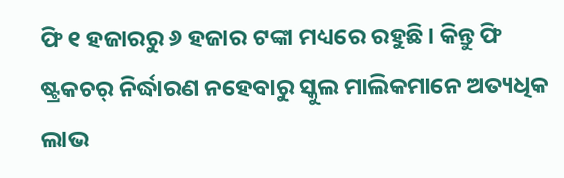ଫି ୧ ହଜାରରୁ ୬ ହଜାର ଟଙ୍କା ମଧ୍ୟରେ ରହୁଛି। କିନ୍ତୁ ଫି ଷ୍ଟ୍ରକଚର୍‌ ନିର୍ଦ୍ଧାରଣ ନହେବାରୁ ସ୍କୁଲ ମାଲିକମାନେ ଅତ୍ୟଧିକ ଲାଭ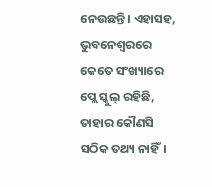ନେଉଛନ୍ତି। ଏହାସହ, ଭୁବନେଶ୍ବରରେ କେତେ ସଂଖ୍ୟାରେ ପ୍ଲେ ସ୍କୁଲ୍ ରହିଛି, ତାହାର କୌଣସି ସଠିକ ତଥ୍ୟ ନାହିଁ।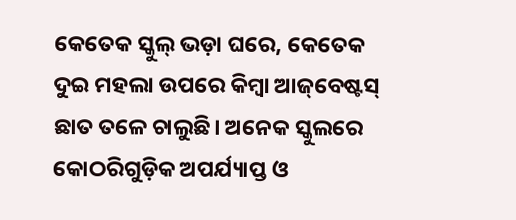କେତେକ ସ୍କୁଲ୍ ଭଡ଼ା ଘରେ, କେତେକ ଦୁଇ ମହଲା ଉପରେ କିମ୍ବା ଆଜ୍‌ବେଷ୍ଟସ୍‌ ଛାତ ତଳେ ଚାଲୁଛି। ଅନେକ ସ୍କୁଲରେ କୋଠରିଗୁଡ଼ିକ ଅପର୍ଯ୍ୟାପ୍ତ ଓ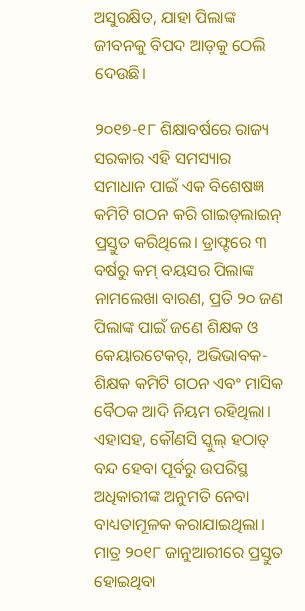ଅସୁରକ୍ଷିତ, ଯାହା ପିଲାଙ୍କ ଜୀବନକୁ ବିପଦ ଆଡ଼କୁ ଠେଲି ଦେଉଛି।

୨୦୧୭-୧୮ ଶିକ୍ଷାବର୍ଷରେ ରାଜ୍ୟ ସରକାର ଏହି ସମସ୍ୟାର ସମାଧାନ ପାଇଁ ଏକ ବିଶେଷଜ୍ଞ କମିଟି ଗଠନ କରି ଗାଇଡ୍‌ଲାଇନ୍‌ ପ୍ରସ୍ତୁତ କରିଥିଲେ। ଡ୍ରାଫ୍ଟରେ ୩ ବର୍ଷରୁ କମ୍‌ ବୟସର ପିଲାଙ୍କ ନାମଲେଖା ବାରଣ, ପ୍ରତି ୨୦ ଜଣ ପିଲାଙ୍କ ପାଇଁ ଜଣେ ଶିକ୍ଷକ ଓ କେୟାରଟେକର୍‌, ଅଭିଭାବକ-ଶିକ୍ଷକ କମିଟି ଗଠନ ଏବଂ ମାସିକ ବୈଠକ ଆଦି ନିୟମ ରହିଥିଲା। ଏହାସହ, କୌଣସି ସ୍କୁଲ୍‌ ହଠାତ୍‌ ବନ୍ଦ ହେବା ପୂର୍ବରୁ ଉପରିସ୍ଥ ଅଧିକାରୀଙ୍କ ଅନୁମତି ନେବା ବାଧ୍ୟତାମୂଳକ କରାଯାଇଥିଲା। ମାତ୍ର ୨୦୧୮ ଜାନୁଆରୀରେ ପ୍ରସ୍ତୁତ ହୋଇଥିବା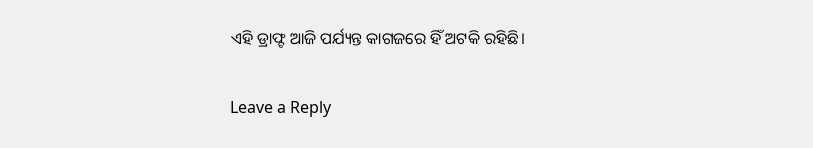ଏହି ଡ୍ରାଫ୍ଟ ଆଜି ପର୍ଯ୍ୟନ୍ତ କାଗଜରେ ହିଁ ଅଟକି ରହିଛି।

Leave a Reply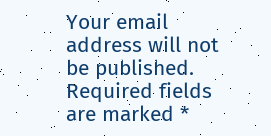Your email address will not be published. Required fields are marked *